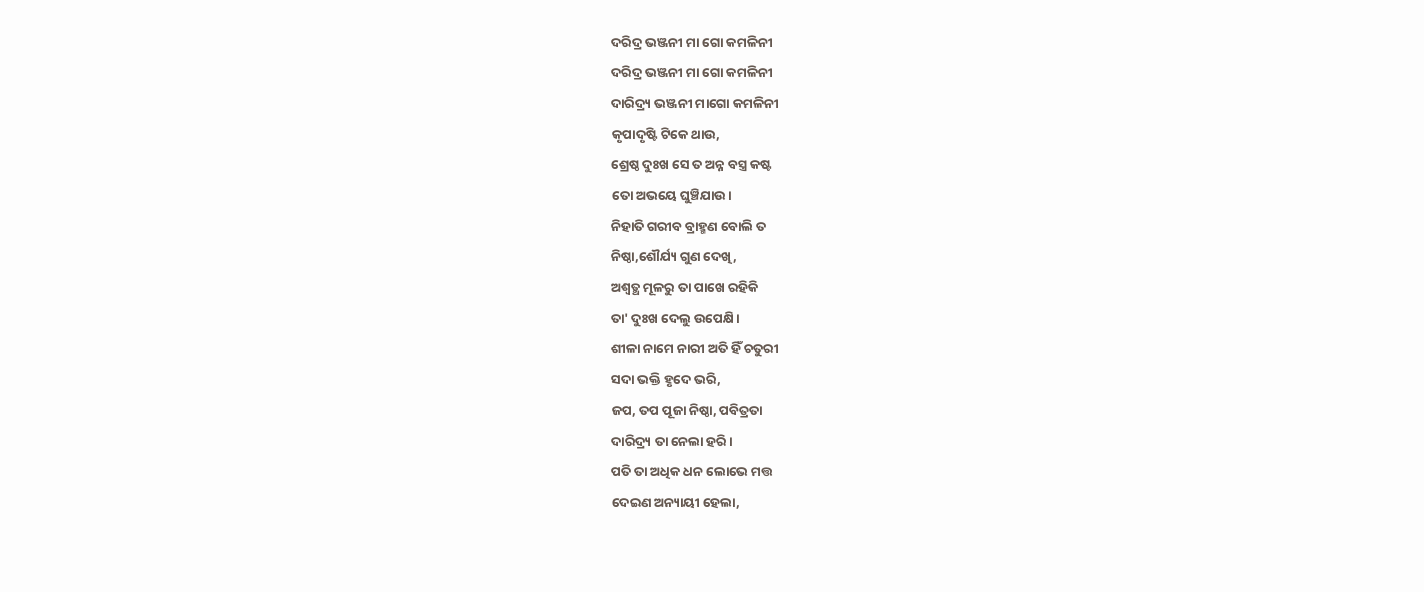ଦରିଦ୍ର ଭଞ୍ଜନୀ ମା ଗୋ କମଳିନୀ
ଦରିଦ୍ର ଭଞ୍ଜନୀ ମା ଗୋ କମଳିନୀ
ଦାରିଦ୍ର୍ୟ ଭଞ୍ଜନୀ ମାଗୋ କମଳିନୀ
କୃପାଦୃଷ୍ଟି ଟିକେ ଥାଉ,
ଶ୍ରେଷ୍ଠ ଦୁଃଖ ସେ ତ ଅନ୍ନ ବସ୍ତ୍ର କଷ୍ଟ
ତୋ ଅଭୟେ ଘୁଞ୍ଚିଯାଉ।
ନିହାତି ଗରୀବ ବ୍ରାହ୍ମଣ ବୋଲି ତ
ନିଷ୍ଠା,ଶୌର୍ଯ୍ୟ ଗୁଣ ଦେଖି,
ଅଶ୍ୱତ୍ଥ ମୂଳରୁ ତା ପାଖେ ରହିକି
ତା' ଦୁଃଖ ଦେଲୁ ଉପେକ୍ଷି।
ଶୀଳା ନାମେ ନାରୀ ଅତି ହିଁ ଚତୁରୀ
ସଦା ଭକ୍ତି ହୃଦେ ଭରି,
ଜପ, ତପ ପୂଜା ନିଷ୍ଠା, ପବିତ୍ରତା
ଦାରିଦ୍ର୍ୟ ତା ନେଲା ହରି।
ପତି ତା ଅଧିକ ଧନ ଲୋଭେ ମତ୍ତ
ଦେଇଣ ଅନ୍ୟାୟୀ ହେଲା,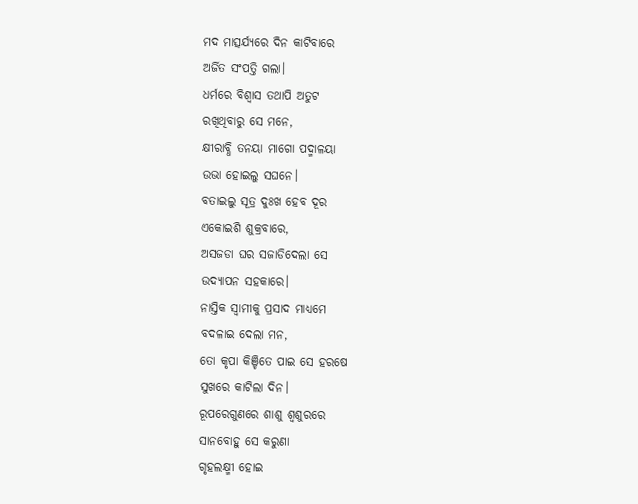ମଦ ମାତ୍ସର୍ଯ୍ୟରେ ଦିନ କାଟିବାରେ
ଅର୍ଜିତ ସଂପତ୍ତି ଗଲା।
ଧର୍ମରେ ବିଶ୍ୱାସ ତଥାପି ଅତୁଟ
ରଖିଥିବାରୁ ସେ ମନେ,
କ୍ଷୀରାବ୍ଧି ତନୟା ମାଗୋ ପଦ୍ମାଳୟା
ଉଭା ହୋଇଲୁ ସଘନେ।
ବତାଇଲୁ ସୂତ୍ର ଦୁଃଖ ହେବ ଦୂର
ଏକୋଇଶି ଶୁକ୍ରବାରେ,
ଅସଜଡା ଘର ସଜାଡିଦେଲା ସେ
ଉଦ୍ୟାପନ ସହକାରେ।
ନାସ୍ତିକ ସ୍ୱାମୀକୁ ପ୍ରସାଦ ମାଧ୍ୟମେ
ବଦଳାଇ ଦେଲା ମନ,
ତୋ କୃପା କିଞ୍ଚିତେ ପାଇ ସେ ହରଷେ
ସୁଖରେ କାଟିଲା ଦିନ।
ରୂପରେଗୁଣରେ ଶାଶୁ ଶ୍ୱଶୁରରେ
ସାନବୋହୁ ସେ କରୁଣା
ଗୃହଲକ୍ଷ୍ମୀ ହୋଇ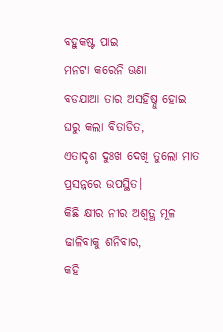ବହୁକଷ୍ଟ ପାଇ
ମନଟା କରେନି ଊଣା
ବଡଯାଆ ତାର ଅସହିଷ୍ନୁ ହୋଇ
ଘରୁ କଲା ବିତାଡିତ,
ଏତାଦୃଶ ଦୁଃଖ ଦେଖି ତୁଲୋ ମାତ
ପ୍ରସନ୍ନରେ ଉପସ୍ଥିତ।
କିଛି କ୍ଷୀର ନୀର ଅଶ୍ୱତ୍ଥ ମୂଳ
ଢାଳିବାକୁ ଶନିବାର,
କହି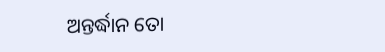ଅନ୍ତର୍ଦ୍ଧାନ ତୋ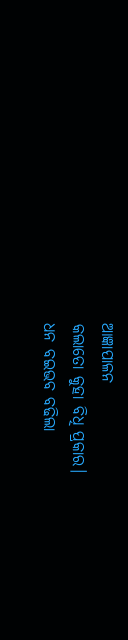ଆଜ୍ଞାପାଳନ
କଲାତୋ କୁହା ବିଧି ପ୍ରକାର।
ଧନ ବଇଭବ ବଢିଲା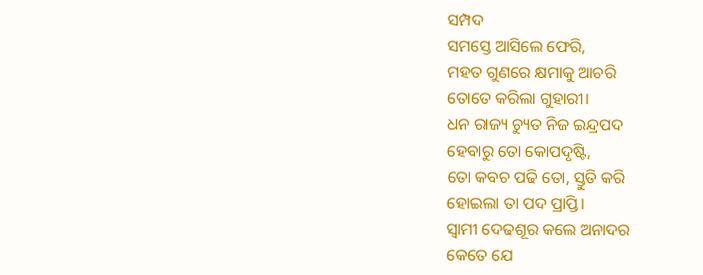ସମ୍ପଦ
ସମସ୍ତେ ଆସିଲେ ଫେରି,
ମହତ ଗୁଣରେ କ୍ଷମାକୁ ଆଚରି
ତୋତେ କରିଲା ଗୁହାରୀ।
ଧନ ରାଜ୍ୟ ଚ୍ୟୁତ ନିଜ ଇନ୍ଦ୍ରପଦ
ହେବାରୁ ତୋ କୋପଦୃଷ୍ଟି,
ତୋ କବଚ ପଢି ତୋ, ସ୍ତୁତି କରି
ହୋଇଲା ତା ପଦ ପ୍ରାପ୍ତି।
ସ୍ୱାମୀ ଦେଢଶୂର କଲେ ଅନାଦର
କେତେ ଯେ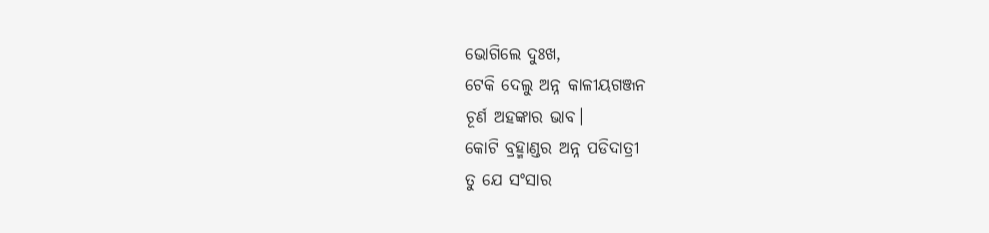ଭୋଗିଲେ ଦୁଃଖ,
ଟେକି ଦେଲୁ ଅନ୍ନ କାଳୀୟଗଞ୍ଜନ
ଚୂର୍ଣ ଅହଙ୍କାର ଭାବ।
କୋଟି ବ୍ରହ୍ମାଣ୍ଡର ଅନ୍ନ ପଡିଦାତ୍ରୀ
ତୁ ଯେ ସଂସାର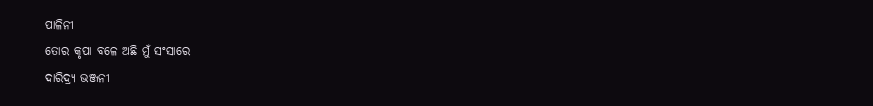ପାଳିନୀ
ତୋର କୃପା ବଳେ ଅଛି ମୁଁ ସଂସାରେ
ଦାରିଦ୍ର୍ୟ ଭଞ୍ଜନୀ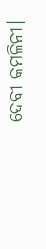ଦେବୀ କମଳିନୀ।